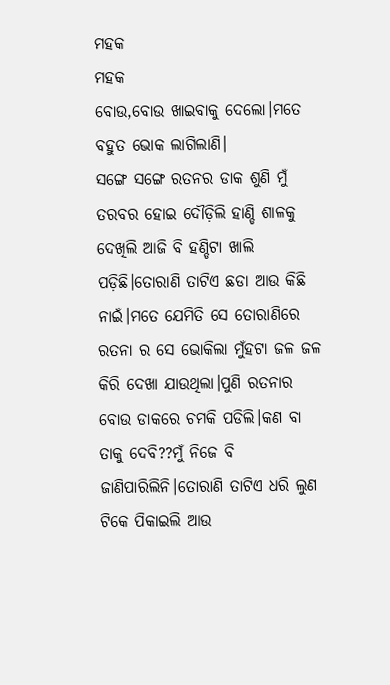ମହକ
ମହକ
ବୋଉ,ବୋଉ ଖାଇବାକୁ ଦେଲୋ।ମତେ ବହୁତ ଭୋକ ଲାଗିଲାଣି।
ସଙ୍ଗେ ସଙ୍ଗେ ରତନର ଡାକ ଶୁଣି ମୁଁ ତରବର ହୋଇ ଦୌଡ଼ିଲି ହାଣ୍ଡି ଶାଳକୁ ଦେଖିଲି ଆଜି ବି ହଣ୍ଡିଟା ଖାଲି ପଡ଼ିଛି।ତୋରାଣି ତାଟିଏ ଛଡା ଆଉ କିଛି ନାଇଁ।ମତେ ଯେମିତି ସେ ତୋରାଣିରେ ରତନା ର ସେ ଭୋକିଲା ମୁଁହଟା ଜଳ ଜଳ କିରି ଦେଖା ଯାଉଥିଲା।ପୁଣି ରତନାର ବୋଉ ଡାକରେ ଚମକି ପଡିଲି।କଣ ବା ତାକୁ ଦେବି??ମୁଁ ନିଜେ ବି ଜାଣିପାରିଲିନି।ତୋରାଣି ତାଟିଏ ଧରି ଲୁଣ ଟିକେ ପିକାଇଲି ଆଉ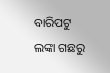ବାରିପଟୁ ଲଙ୍କା ଗଛରୁ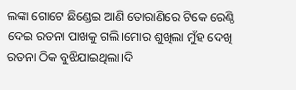ଲଙ୍କା ଗୋଟେ ଛିଣ୍ଡେଇ ଆଣି ତୋରାଣିରେ ଟିକେ ରେଣ୍ଠି ଦେଇ ରତନା ପାଖକୁ ଗଲି।ମୋର ଶୁଖିଲା ମୁଁହ ଦେଖି ରତନା ଠିକ ବୁଝିଯାଇଥିଲା।ଦି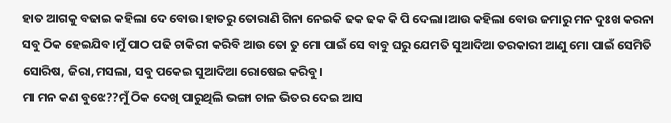ହାତ ଆଗକୁ ବଢାଇ କହିଲା ଦେ ବୋଉ।ହାତରୁ ତୋରାଣି ଗିନା ନେଇକି ଢକ ଢକ କି ପି ଦେଲା।ଆଉ କହିଲା ବୋଉ ଜମାରୁ ମନ ଦୁଃଖ କରନା ସବୁ ଠିକ ହେଇଯିବ।ମୁଁ ପାଠ ପଢି ଚାକିରୀ କରିବି ଆଉ ତୋ ତୁ ମୋ ପାଇଁ ସେ ବାବୁ ଘରୁ ଯେମତି ସୁଆଦିଆ ତରକାରୀ ଆଣୁ ମୋ ପାଇଁ ସେମିତି ସୋରିଷ, ଜିରା,ମସଲା, ସବୁ ପକେଇ ସୁଆଦିଆ ରୋଷେଇ କରିବୁ।
ମା ମନ କଣ ବୁଝେ??ମୁଁ ଠିକ ଦେଖି ପାରୁଥିଲି ଭଙ୍ଗା ଚାଳ ଭିତର ଦେଇ ଆସ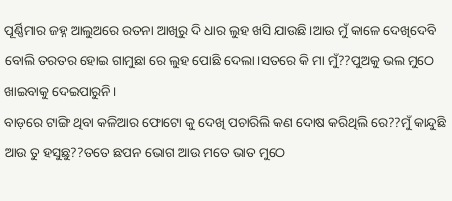ପୂର୍ଣ୍ଣିମାର ଜହ୍ନ ଆଲୁଅରେ ରତନା ଆଖିରୁ ଦି ଧାର ଲୁହ ଖସି ଯାଉଛି।ଆଉ ମୁଁ କାଳେ ଦେଖିଦେବି ବୋଲି ତରତର ହୋଇ ଗାମୁଛା ରେ ଲୁହ ପୋଛି ଦେଲା।ସତରେ କି ମା ମୁଁ??ପୁଅକୁ ଭଲ ମୁଠେ ଖାଇବାକୁ ଦେଇପାରୁନି।
ବାଡ଼ରେ ଟାଙ୍ଗି ଥିବା କଳିଆର ଫୋଟୋ କୁ ଦେଖି ପଚାରିଲି କଣ ଦୋଷ କରିଥିଲି ରେ??ମୁଁ କାନ୍ଦୁଛି ଆଉ ତୁ ହସୁଛୁ??ତତେ ଛପନ ଭୋଗ ଆଉ ମତେ ଭାତ ମୁଠେ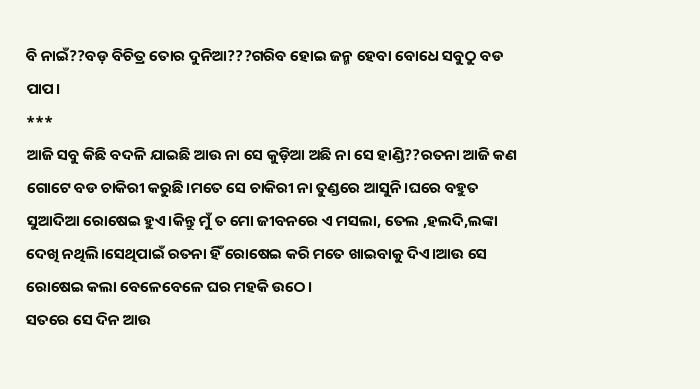ବି ନାଇଁ??ବଡ଼ ବିଚିତ୍ର ତୋର ଦୁନିଆ???ଗରିବ ହୋଇ ଜନ୍ମ ହେବା ବୋଧେ ସବୁଠୁ ବଡ ପାପ।
***
ଆଜି ସବୁ କିଛି ବଦଳି ଯାଇଛି ଆଉ ନା ସେ କୁଡ଼ିଆ ଅଛି ନା ସେ ହାଣ୍ଡି??ରତନା ଆଜି କଣ ଗୋଟେ ବଡ ଚାକିରୀ କରୁଛି।ମତେ ସେ ଚାକିରୀ ନା ତୁଣ୍ଡରେ ଆସୁନି।ଘରେ ବହୁତ ସୁଆଦିଆ ରୋଷେଇ ହୁଏ।କିନ୍ତୁ ମୁଁ ତ ମୋ ଜୀବନରେ ଏ ମସଲା, ତେଲ ,ହଲଦି,ଲଙ୍କା ଦେଖି ନଥିଲି।ସେଥିପାଇଁ ରତନା ହିଁ ରୋଷେଇ କରି ମତେ ଖାଇବାକୁ ଦିଏ।ଆଉ ସେ ରୋଷେଇ କଲା ବେଳେବେଳେ ଘର ମହକି ଉଠେ।
ସତରେ ସେ ଦିନ ଆଉ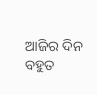ଆଜିର ଦିନ ବହୁତ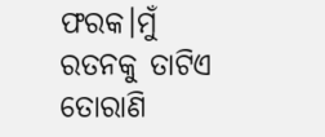ଫରକ।ମୁଁ ରତନକୁ ତାଟିଏ ତୋରାଣି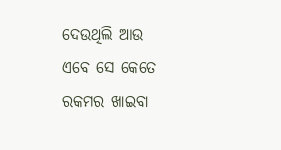ଦେଉଥିଲି ଆଉ ଏବେ ସେ କେତେ ରକମର ଖାଇବା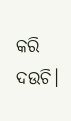କରି ଦଉଚି।